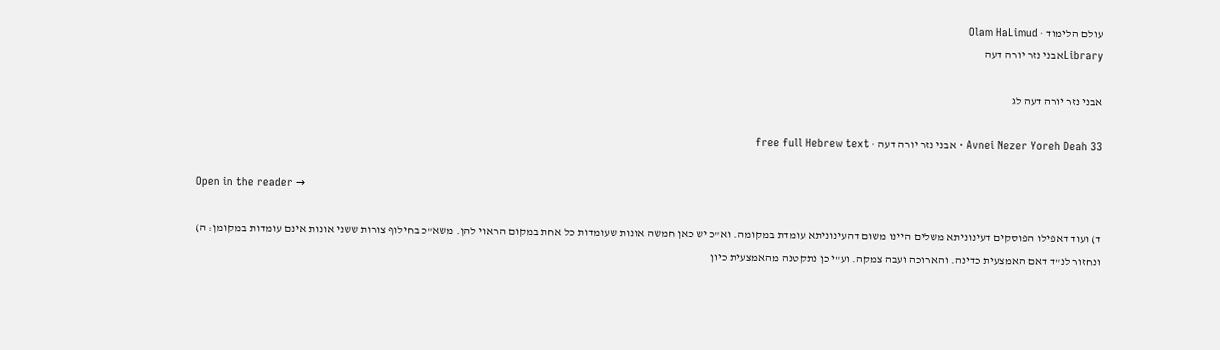עולם הלימוד · Olam HaLimud
Libraryאבני נזר יורה דעה

אבני נזר יורה דעה לג

Avnei Nezer Yoreh Deah 33 · אבני נזר יורה דעה · free full Hebrew text

Open in the reader →

ד) ועוד דאפילו הפוסקים דעינוניתא משלים היינו משום דהעינוניתא עומדת במקומה. וא"כ יש כאן חמשה אונות שעומדות כל אחת במקום הראוי להן. משא"כ בחילוף צורות ששני אונות אינם עומדות במקומן: ה) ונחזור לנ"ד דאם האמצעית כדינה. והארוכה ועבה צמקה. וע"י כן נתקטנה מהאמצעית כיון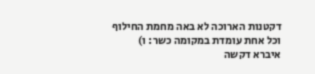דקטנות הארוכה לא באה מחמת החילוף וכל אחת עומדת במקומה כשר: ו) איברא דקשה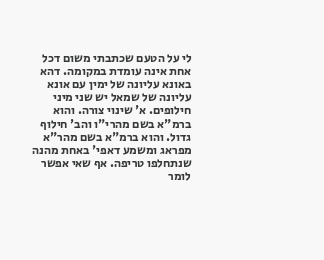לי על הטעם שכתבתי משום דכל אחת אינה עומדת במקומה. דהא באונא עליונה של ימין עם אונא עליונה של שמאל יש שני מיני חילופים. א' שינוי צורה. והוא ברמ"א בשם מהרי"ו והב' חילוף גדול. והוא ברמ"א בשם מהר"א מפראג ומשמע דאפי' באחת מהנה שנתחלפו טריפה. אף שאי אפשר לומר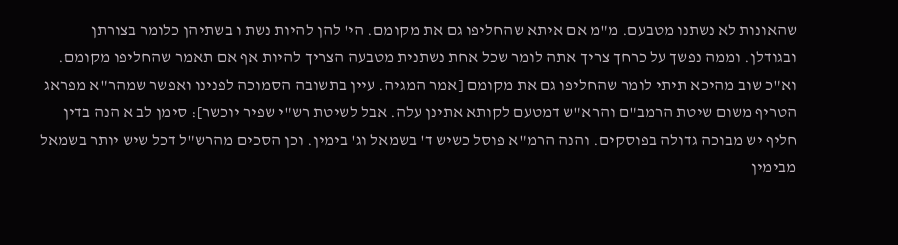שהאונות לא נשתנו מטבעם. מ"מ אם איתא שהחליפו גם את מקומם. הי' להן להיות נשת ו בשתיהן כלומר בצורתן ובגודלן. וממה נפשך על כרחך צריך אתה לומר שכל אחת נשתנית מטבעה הצריך להיות אף אם תאמר שהחליפו מקומם. וא"כ שוב מהיכא תיתי לומר שהחליפו גם את מקומם [אמר המגיה. עיין בתשובה הסמוכה לפנינו ואפשר שמהר"א מפראג הטריף משום שיטת הרמב"ם והרא"ש דמטעם לקותא אתינן עלה. אבל לשיטת רש"י שפיר יוכשר]: סימן לב א הנה בדין חליף יש מבוכה גדולה בפוסקים. והנה הרמ"א פוסל כשיש ד' בשמאל וג' בימין. וכן הסכים מהרש"ל דכל שיש יותר בשמאל מבימין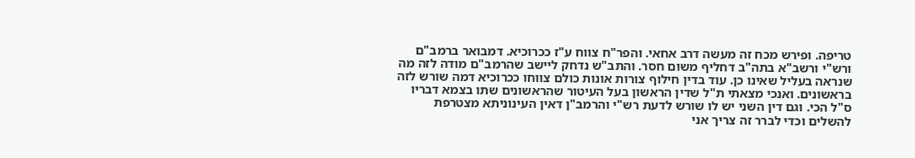טריפה. ופירש מכח זה מעשה דרב אחאי. והפר"ח צווח ע"ז ככרוכיא. דמבואר ברמב"ם ורש"י ורשב"א בתה"ב דחליף משום חסר. והתב"ש נדחק ליישב שהרמב"ם מודה לזה מה שנראה בעליל שאינו כן. עוד בדין חילוף צורות אונות כולם צווחו ככרוכיא דמה שורש לזה בראשונים. ואנכי מצאתי ת"ל שדין הראשון בעל העיטור שהראשונים שתו בצמא דבריו ס"ל הכי. וגם דין השני יש לו שורש לדעת רש"י והרמב"ן דאין העינוניתא מצטרפת להשלים וכדי לברר זה צריך אני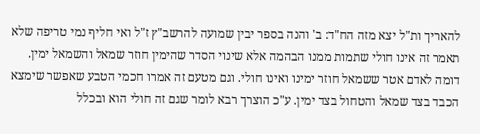להאריך ות"ל יצא מזה הח"ד: ב' והנה בספר יבין שמועה להרשב"ץ ז"ל ואי חליף נמי טריפה שלא תאמר זה אינו חולי שתמות ממנו הבהמה אלא שינוי הסדר שהימין חוזר שמאל והשמאל ימין. דומה לאדם אטר ששמאל חוזר ימינו ואינו חולי. וגם מטעם זה אמרו חכמי הטבע שאפשר שימצא הכבד בצד שמאל והטחול בצד ימין. ע"כ הוצרך רבא לומר שגם זה חולי הוא ובכלל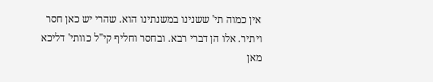אין כמוה תי' ששנינו במשנתינו הוא. שהרי יש כאן חסר ויתיר. אלו הן דברי רבא. ובחסר וחליף קי"ל כוותי' דליכא מאן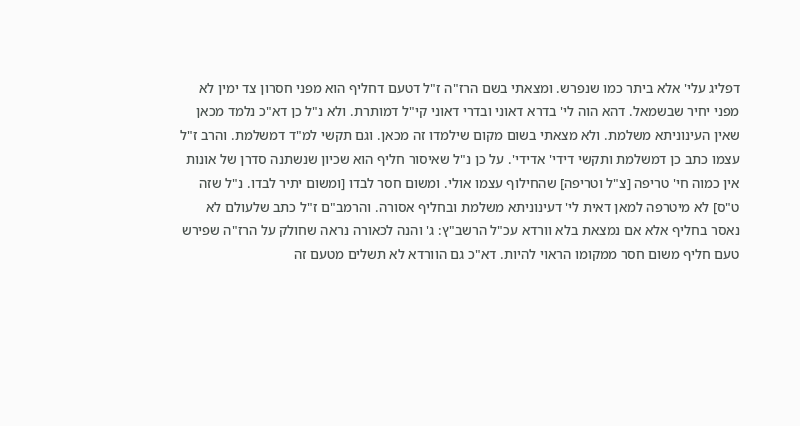דפליג עלי' אלא ביתר כמו שנפרש. ומצאתי בשם הרז"ה ז"ל דטעם דחליף הוא מפני חסרון צד ימין לא מפני יחיר שבשמאל. דהא הוה לי' בדרא דאוני ובדרי דאוני קי"ל דמותרת. ולא נ"ל כן דא"כ נלמד מכאן שאין העינוניתא משלמת. ולא מצאתי בשום מקום שילמדו זה מכאן. וגם תקשי למ"ד דמשלמת. והרב ז"ל עצמו כתב כן דמשלמת ותקשי דידי' אדידי'. על כן נ"ל שאיסור חליף הוא שכיון שנשתנה סדרן של אונות אין כמוה חי' טריפה [צ"ל וטריפה] שהחילוף עצמו אולי. ומשום חסר לבדו [ומשום יתיר לבדו. נ"ל שזה ט"ס] לא מיטרפה למאן דאית לי' דעינוניתא משלמת ובחליף אסורה. והרמב"ם ז"ל כתב שלעולם לא נאסר בחליף אלא אם נמצאת בלא וורדא עכ"ל הרשב"ץ: ג' והנה לכאורה נראה שחולק על הרז"ה שפירש טעם חליף משום חסר ממקומו הראוי להיות. דא"כ גם הוורדא לא תשלים מטעם זה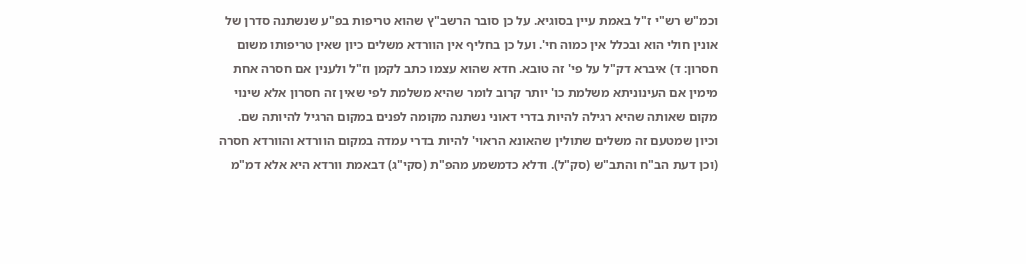וכמ"ש רש"י ז"ל באמת עיין בסוגיא. על כן סובר הרשב"ץ שהוא טריפות בפ"ע שנשתנה סדרן של אונין חולי הוא ובכלל אין כמוה חי'. ועל כן בחליף אין הוורדא משלים כיון שאין טריפותו משום חסרון: ד) איברא דק"ל על פי' זה טובא. חדא שהוא עצמו כתב לקמן וז"ל ולענין אם חסרה אחת מימין אם העינוניתא משלמת כו' יותר קרוב לומר שהיא משלמת לפי שאין זה חסרון אלא שינוי מקום שאותה שהיא רגילה להיות בדרי דאוני נשתנה מקומה לפנים במקום הרגיל להיותה שם. וכיון שמטעם זה משלים שתולין שהאונא הראוי' להיות בדרי עמדה במקום הוורדא והוורדא חסרה (וכן דעת הב"ח והתב"ש (סק"ל). ודלא כדמשמע מהפ"ת (סקי"ג) דבאמת וורדא היא אלא דמ"מ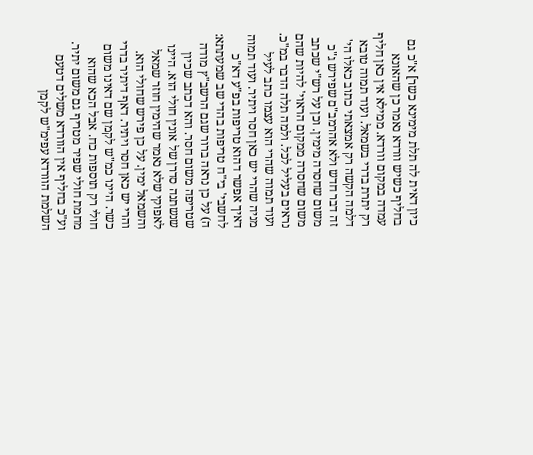כיון דאית לה תלת מימינא כשר] א"כ גם בחליף כשיש וורדא נאמר כן שהאונא עמדה במקום וורדא. ממילא אין כאן חליף רק יתרת בדרי בשמאל. ועוד תמוה טובא דלמה הקשה רק אמצאתי כתוב כאלו הי' זה דבר חדש ולא אהרמב"ם שפירש ג"כ משום שחסרה מימין. וכן על רש"י שכתב משום שחסרה ממקום הראוי' להיות שהם נראים בעליל לכל. ולמה תלה הדבר במ"כ. ועוד תמוה שהרי הוא עצמו כתב לעיל מניה שהרי יש כאן חסר ויתיר. ועוד תמוה דאיך אפשר דהוא טריפות בפ"ע דא"כ לחשבי' בי"ח טריפות בהדי שב שמעתתא: ה) על כן נראה ברור שגם הרשב"ץ מודה שטריפה משום חסר. והא דכתב שכיון שנשתנה סדרן של אונין חולי הוא. היינו לאפוקי שלא נאמר שהימין חוזר שמאל והשמאל ימין. על כן פירש שחולי הוא. והרי יש כאן חסר ויתיר. דאף דיתיר בדרי כשר. היינו כמ"ש לקמן שם דאינו משום חולי רק תוספות כח. אבל הכא שהוא מחמת חולי שפיר מטריף גם משום יתיר. וע"כ בחליף אין הוורדא משלים דטעם השלמת הוורדא עפימ"ש לקמן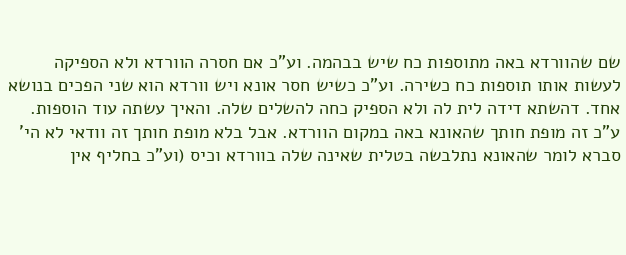שם שהוורדא באה מתוספות כח שיש בבהמה. וע"כ אם חסרה הוורדא ולא הספיקה לעשות אותו תוספות כח כשירה. וע"כ כשיש חסר אונא ויש וורדא הוא שני הפכים בנושא אחד. דהשתא דידה לית לה ולא הספיק כחה להשלים שלה. והאיך עשתה עוד הוספות. ע"כ זה מופת חותך שהאונא באה במקום הוורדא. אבל בלא מופת חותך זה וודאי לא הי' סברא לומר שהאונא נתלבשה בטלית שאינה שלה בוורדא וכיס (וע"כ בחליף אין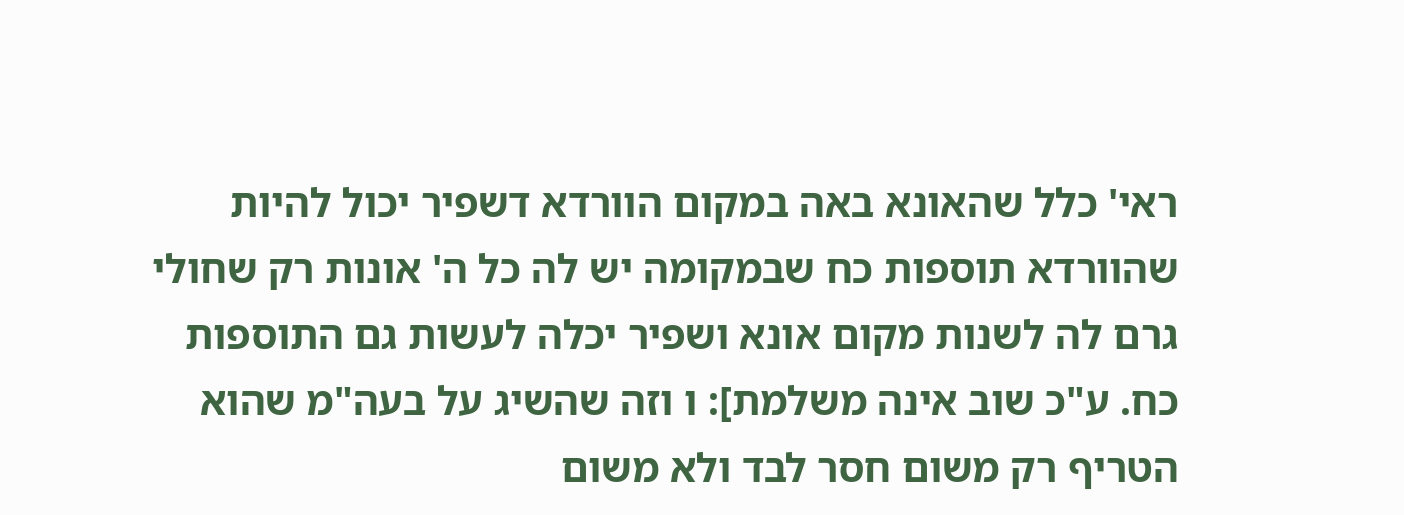ראי' כלל שהאונא באה במקום הוורדא דשפיר יכול להיות שהוורדא תוספות כח שבמקומה יש לה כל ה' אונות רק שחולי גרם לה לשנות מקום אונא ושפיר יכלה לעשות גם התוספות כח. ע"כ שוב אינה משלמת]: ו וזה שהשיג על בעה"מ שהוא הטריף רק משום חסר לבד ולא משום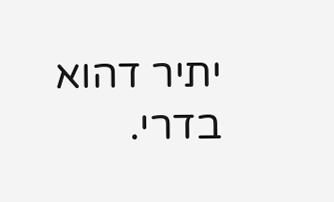יתיר דהוא בדרי.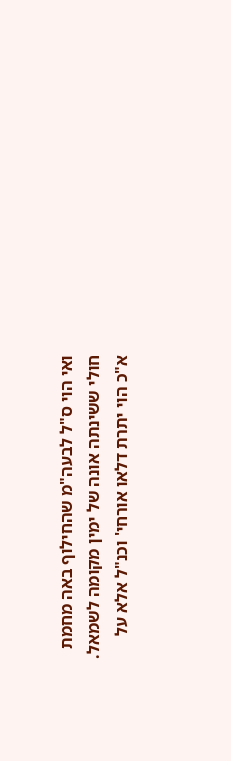ואי הוי ס"ל לבעה"מ שהחילוף באה מחמת חולי ששינתה אונה של ימין מקומה לשמאל. א"כ הוי יתרת דלאו אורחי' וכנ"ל אלא על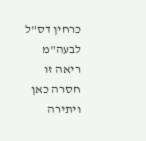כרחין דס"ל לבעה"מ ריאה זו חסרה כאן ויתירה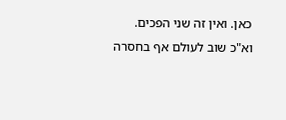כאן. ואין זה שני הפכים. וא"כ שוב לעולם אף בחסרה